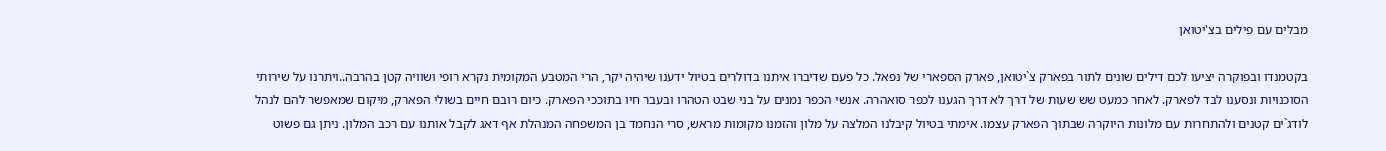מבלים עם פילים בצ'יטואן

בקטמנדו ובפוקרה יציעו לכם דילים שונים לתור בפארק צ`יטואן, פארק הספארי של נפאל. כל פעם שדיברו איתנו בדולרים בטיול ידענו שיהיה יקר, הרי המטבע המקומית נקרא רופי ושוויה קטן בהרבה..ויתרנו על שירותי הסוכנויות ונסענו לבד לפארק. לאחר כמעט שש שעות של דרך לא דרך הגענו לכפר סואהרה. אנשי הכפר נמנים על בני שבט הטהרו ובעבר חיו בתוככי הפארק. כיום רובם חיים בשולי הפארק, מיקום שמאפשר להם לנהל לודג`ים קטנים ולהתחרות עם מלונות היוקרה שבתוך הפארק עצמו. אימתי בטיול קיבלנו המלצה על מלון והזמנו מקומות מראש, סרי הנחמד בן המשפחה המנהלת אף דאג לקבל אותנו עם רכב המלון. ניתן גם פשוט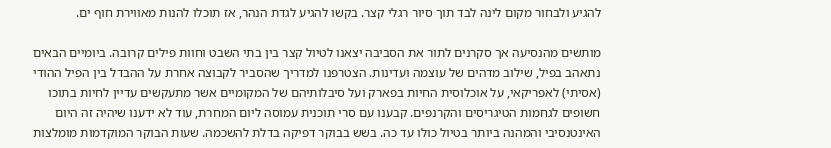להגיע ולבחור מקום לינה לבד תוך סיור רגלי קצר. בקשו להגיע לגדת הנהר, אז תוכלו להנות מאווירת חוף ים.

מותשים מהנסיעה אך סקרנים לתור את הסביבה יצאנו לטיול קצר בין בתי השבט וחוות פילים קרובה. ביומיים הבאים נתאהב בפיל, שילוב מדהים של עוצמה ועדינות. הצטרפנו למדריך שהסביר לקבוצה אחרת על ההבדל בין הפיל ההודי (אסיתי) לאפריקאי, על אוכלוסית החיות בפארק ועל סיבלותיהם של המקומיים אשר מתעקשים עדיין לחיות בתוכו חשופים לגחמות הטיגריסים והקרנפים. קבענו עם סרי תוכנית עמוסה ליום המחרת, עוד לא ידענו שיהיה זה היום האינטנסיבי והמהנה ביותר בטיול כולו עד כה. בשש בבוקר דפיקה בדלת להשכמה. שעות הבוקר המוקדמות מומלצות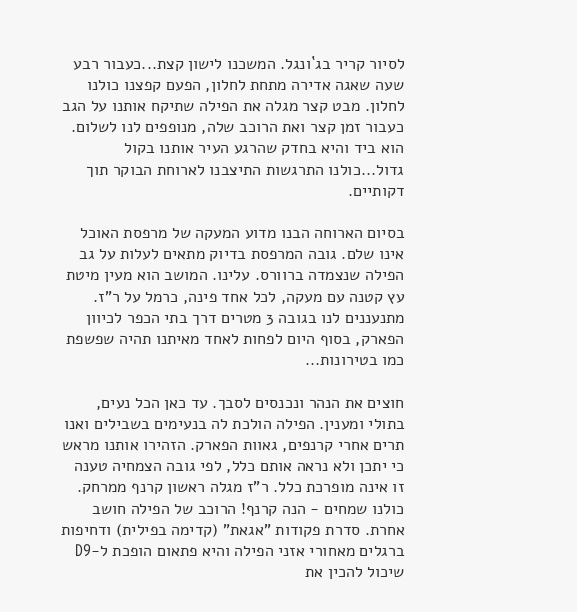לסיור קריר בג`ונגל. המשכנו לישון קצת...כעבור רבע שעה שאגה אדירה מתחת לחלון, הפעם קפצנו כולנו לחלון. מבט קצר מגלה את הפילה שתיקח אותנו על הגב כעבור זמן קצר ואת הרוכב שלה, מנופפים לנו לשלום. הוא ביד והיא בחדק שהרגע העיר אותנו בקול גדול...כולנו התרגשות התיצבנו לארוחת הבוקר תוך דקותיים.

בסיום הארוחה הבנו מדוע המעקה של מרפסת האוכל אינו שלם. גובה המרפסת בדיוק מתאים לעלות על גב הפילה שנצמדה ברוורס. עלינו. המושב הוא מעין מיטת עץ קטנה עם מעקה, לכל אחד פינה, כרמל על ר"ז. מתנעננים לנו בגובה 3 מטרים דרך בתי הכפר לכיוון הפארק, בסוף היום לפחות לאחד מאיתנו תהיה שפשפת כמו בטירונות...

חוצים את הנהר ונכנסים לסבך. עד כאן הכל נעים, בתולי ומענין. הפילה הולכת לה בנעימים בשבילים ואנו תרים אחרי קרנפים, גאוות הפארק. הזהירו אותנו מראש כי יתכן ולא נראה אותם כלל, לפי גובה הצמחיה טענה זו אינה מופרכת כלל. ר"ז מגלה ראשון קרנף ממרחק. כולנו שמחים - הנה קרנף! הרוכב של הפילה חושב אחרת. סדרת פקודות "אגאת" (קדימה בפילית) ודחיפות ברגלים מאחורי אזני הפילה והיא פתאום הופכת ל-D9 שיכול להכין את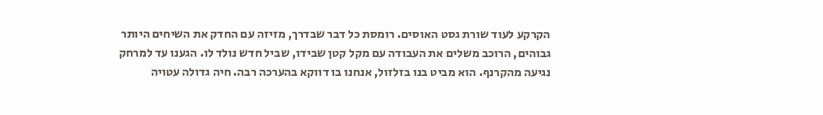הקרקע לעוד שורת גסט האוסים. רומסת כל דבר שבדרך, מזיזה עם החדק את השיחים היותר גבוהים, הרוכב משלים את העבודה עם מקל קטן שבידו, שביל חדש נולד לו. הגענו עד למרחק נגיעה מהקרנף. הוא מביט בנו בזלזול, אנחנו בו דווקא בהערכה רבה. חיה גדולה עטויה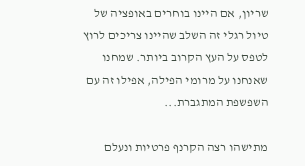שריון, אם היינו בוחרים באופציה של טיול רגלי זה השלב שהיינו צריכים לרוץ לטפס על העץ הקרוב ביותר. שמחנו שאנחנו על מרומי הפילה, אפילו זה עם השפשפת המתגברת...

מתישהו רצה הקרנף פרטיות ונעלם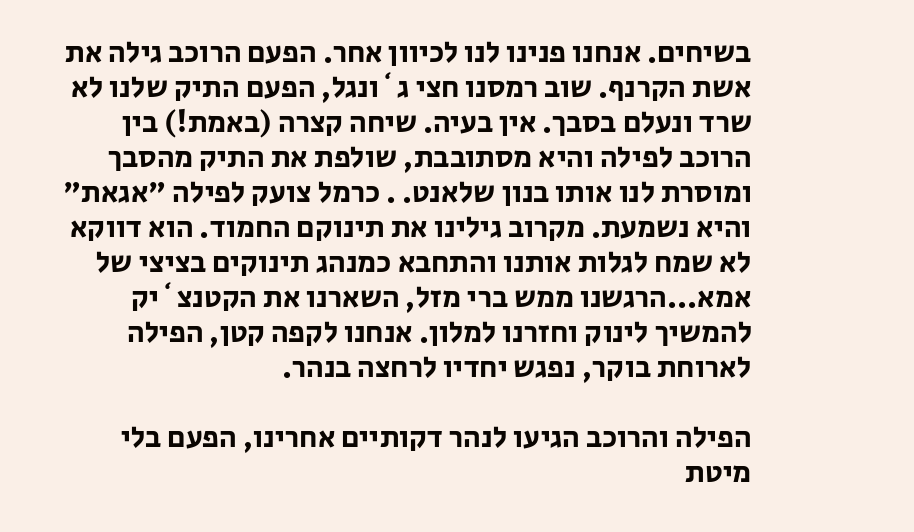בשיחים. אנחנו פנינו לנו לכיוון אחר. הפעם הרוכב גילה את אשת הקרנף. שוב רמסנו חצי ג`ונגל, הפעם התיק שלנו לא שרד ונעלם בסבך. אין בעיה. שיחה קצרה (באמת!) בין הרוכב לפילה והיא מסתובבת, שולפת את התיק מהסבך ומוסרת לנו אותו בנון שלאנט. . כרמל צועק לפילה "אגאת" והיא נשמעת. מקרוב גילינו את תינוקם החמוד. הוא דווקא לא שמח לגלות אותנו והתחבא כמנהג תינוקים בציצי של אמא...הרגשנו ממש ברי מזל, השארנו את הקטנצ`יק להמשיך לינוק וחזרנו למלון. אנחנו לקפה קטן, הפילה לארוחת בוקר, נפגש יחדיו לרחצה בנהר.

הפילה והרוכב הגיעו לנהר דקותיים אחרינו, הפעם בלי מיטת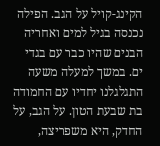הקינג-קויל על הגב. הפילה נכנסה בגיל למים ואחריה הבנים שהיו כבר עם בגדי ים. במשך למעלה משעה התגלגלנו יחדיו עם החמודה בת שבעת הטון. על הגב, על החדק, היא משפריצה,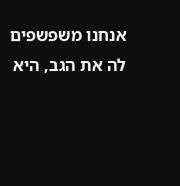אנחנו משפשפים לה את הגב, היא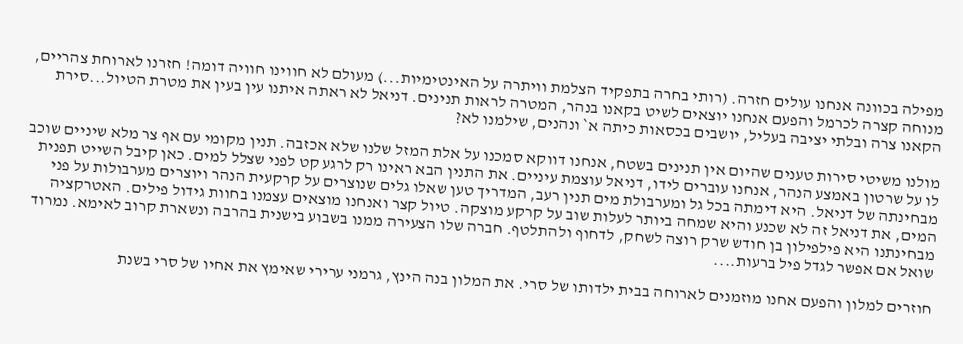מפילה בכוונה אנחנו עולים חזרה. (רותי בחרה בתפקיד הצלמת וויתרה על האינטימיות...) מעולם לא חווינו חוויה דומה! חזרנו לארוחת צהריים, מנוחה קצרה לכרמל והפעם אנחנו יוצאים לשיט בקאנו בנהר, המטרה לראות תנינים. דניאל לא ראתה איתנו עין בעין את מטרת הטיול...סירת הקאנו צרה ובלתי יציבה בעליל, יושבים בכסאות כיתה א` ונהנים, שילמנו לא?

מולנו משיטי סירות טענים שהיום אין תנינים בשטח, אנחנו דווקא סמכנו על אלת המזל שלנו שלא אכזבה. תנין מקומי עם אף צר מלא שיניים שוכב לו על שרטון באמצע הנהר, אנחנו עוברים לידו, דניאל עוצמת עיניים. את התנין הבא ראינו רק לרגע קט לפני שצלל למים. כאן קיבל השייט תפנית מבחינתה של דניאל. היא דימתה בכל גל ומערבולת מים תנין רעב, המדריך טען שאלו גלים שנוצרים על קרקעית הנהר ויוצרים מערבולות על פני המים, את דניאל זה לא שכנע והיא שמחה ביותר לעלות שוב על קרקע מוצקה. טיול קצר ואנחנו מוצאים עצמנו בחוות גידול פילים. האטרקציה מבחינתנו היא פילפילון בן חודש שרק רוצה לשחק, לדחוף ולהתלטף. חברה שלו הצעירה ממנו בשבוע בישנית בהרבה ונשארת קרוב לאימא. נמרוד שואל אם אפשר לגדל פיל ברעות....

חוזרים למלון והפעם אחנו מוזמנים לארוחה בבית ילדותו של סרי. את המלון בנה הינץ, גרמני ערירי שאימץ את אחיו של סרי בשנת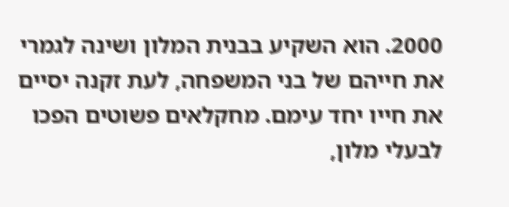2000. הוא השקיע בבנית המלון ושינה לגמרי את חייהם של בני המשפחה, לעת זקנה יסיים את חייו יחד עימם. מחקלאים פשוטים הפכו לבעלי מלון,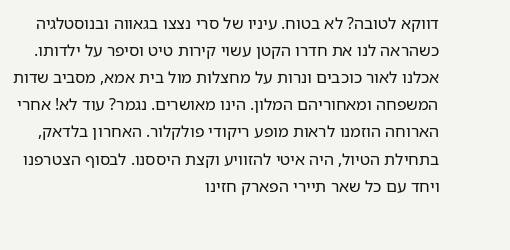דווקא לטובה? לא בטוח. עיניו של סרי נצצו בגאווה ובנוסטלגיה כשהראה לנו את חדרו הקטן עשוי קירות טיט וסיפר על ילדותו. אכלנו לאור כוכבים ונרות על מחצלות מול בית אמא, מסביב שדות המשפחה ומאחוריהם המלון. הינו מאושרים. נגמר? עוד לא! אחרי הארוחה הוזמנו לראות מופע ריקודי פולקלור. האחרון בלדאק, בתחילת הטיול, היה איטי להזוויע וקצת היססנו. לבסוף הצטרפנו ויחד עם כל שאר תיירי הפארק חזינו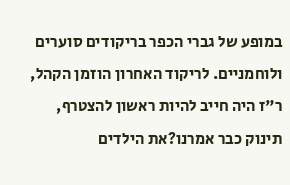במופע של גברי הכפר בריקודים סוערים ולוחמניים. לריקוד האחרון הוזמן הקהל, ר"ז היה חייב להיות ראשון להצטרף, תינוק כבר אמרנו?את הילדים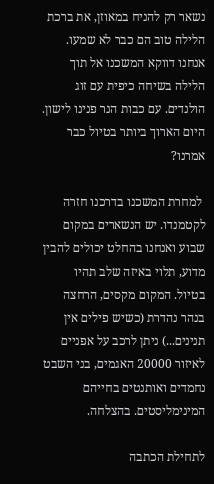נשאר רק להניח במאוזן, את ברכת הלילה טוב הם כבר לא שמעו. אנחנו דווקא המשכנו אל תוך הלילה בשיחה כיפית עם זוג הולנדים. עם כבות הנר פנינו לישון. היום הארוך ביותר בטיול כבר אמרנו?

 למחרת המשכנו בדרכנו חזרה לקטמנדו. יש הנשארים במקום שבוע ואנחנו בהחלט יכולים להבין מדוע, תלוי באיזה שלב תהיו בטיול. המקום מקסים, הרחצה בנהר נהדרת (כשיש פילים אין תנינים...) ניתן לרכב על אפניים לאיזור 20000 האגמים, בני השבט נחמדים ואותנטים בחייהם המינימליסטים. בהצלחה.

לתחילת הכתבה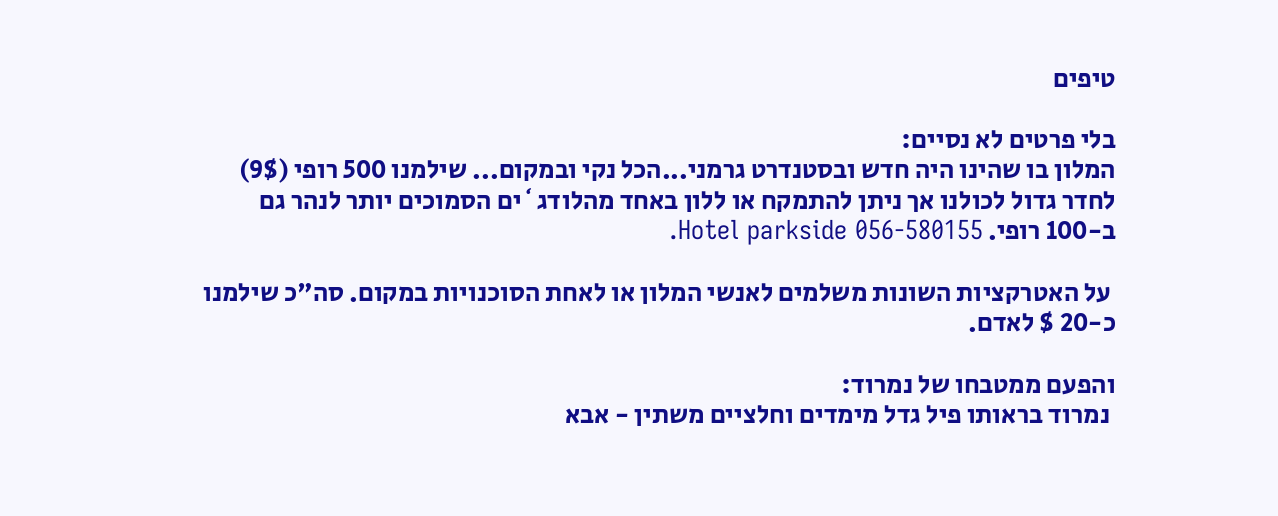טיפים

בלי פרטים לא נסיים:
המלון בו שהינו היה חדש ובסטנדרט גרמני...הכל נקי ובמקום... שילמנו 500 רופי (9$) לחדר גדול לכולנו אך ניתן להתמקח או ללון באחד מהלודג`ים הסמוכים יותר לנהר גם ב-100 רופי. Hotel parkside 056-580155.

 על האטרקציות השונות משלמים לאנשי המלון או לאחת הסוכנויות במקום. סה"כ שילמנו כ-20 $ לאדם.

והפעם ממטבחו של נמרוד:
 נמרוד בראותו פיל גדל מימדים וחלציים משתין - אבא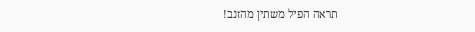תראה הפיל משתין מהזנב!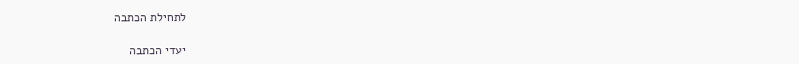לתחילת הכתבה

יעדי הכתבה